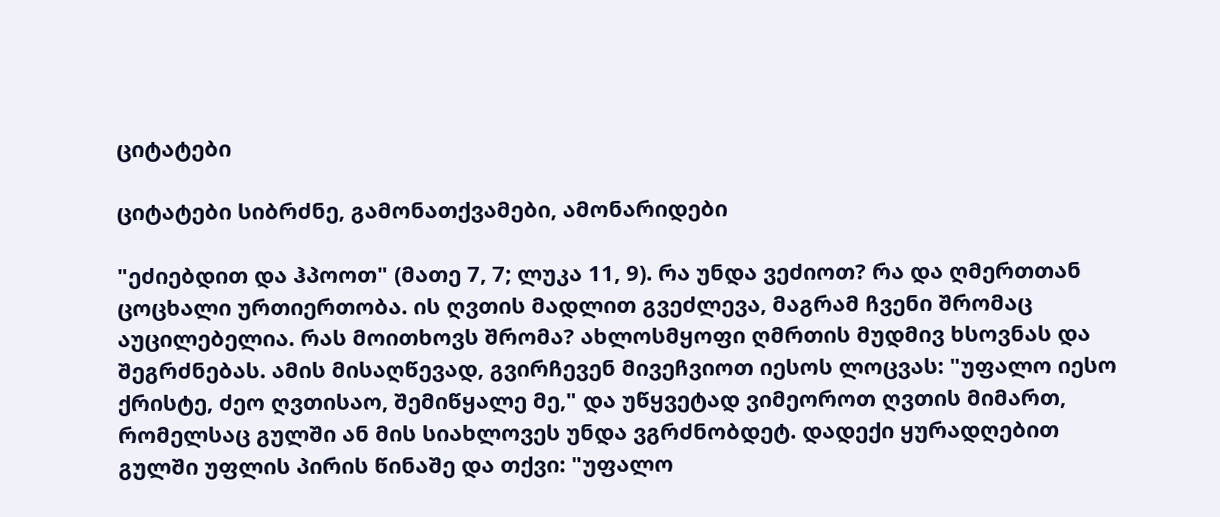ციტატები

ციტატები სიბრძნე, გამონათქვამები, ამონარიდები

"ეძიებდით და ჰპოოთ" (მათე 7, 7; ლუკა 11, 9). რა უნდა ვეძიოთ? რა და ღმერთთან ცოცხალი ურთიერთობა. ის ღვთის მადლით გვეძლევა, მაგრამ ჩვენი შრომაც აუცილებელია. რას მოითხოვს შრომა? ახლოსმყოფი ღმრთის მუდმივ ხსოვნას და შეგრძნებას. ამის მისაღწევად, გვირჩევენ მივეჩვიოთ იესოს ლოცვას: "უფალო იესო ქრისტე, ძეო ღვთისაო, შემიწყალე მე," და უწყვეტად ვიმეოროთ ღვთის მიმართ, რომელსაც გულში ან მის სიახლოვეს უნდა ვგრძნობდეტ. დადექი ყურადღებით გულში უფლის პირის წინაშე და თქვი: "უფალო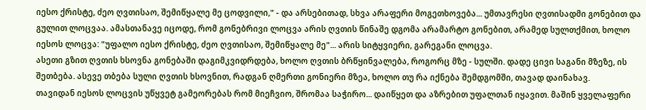იესო ქრისტე, ძეო ღვთისაო, შემიწყალე მე ცოდვილი," - და არსებითად, სხვა არაფერი მოგეთხოვება... უმთავრესი ღვთისადმი გონებით და გულით ლოცვაა. ამასთანავე იცოდე, რომ გონებრივი ლოცვა არის ღვთის წინაშე დგომა არამარტო გონებით, არამედ სულთქმით, ხოლო იესოს ლოცვა: "უფალო იესო ქრისტე, ძეო ღვთისაო, შემიწყალე მე"... არის სიტყვიერი, გარეგანი ლოცვა.
ასეთი გზით ღვთის ხსოვნა გონებაში დაგიმკვიდრდება, ხოლო ღვთის ბრწყინვალება, როგორც მზე - სულში. დადე ცივი საგანი მზეზე, ის შეთბება. ასევე თბება სული ღვთის ხსოვნით, რადგან ღმერთი გონიერი მზეა, ხოლო თუ რა იქნება შემდგომში, თავად დაინახავ.
თავიდან იესოს ლოცვის უწყვეტ გამეორებას რომ მიეჩვიო, შრომაა საჭირო... დაიწყეთ და აზრებით უფალთან იყავით. მაშინ ყველაფერი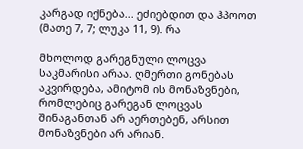კარგად იქნება... ეძიებდით და ჰპოოთ (მათე 7, 7; ლუკა 11, 9). რა

მხოლოდ გარეგნული ლოცვა საკმარისი არაა. ღმერთი გონებას აკვირდება, ამიტომ ის მონაზვნები, რომლებიც გარეგან ლოცვას შინაგანთან არ აერთებენ, არსით მონაზვნები არ არიან.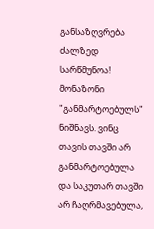განსაზღვრება ძალზედ სარწმუნოა! მონაზონი "განმარტოებულს" ნიშნავს. ვინც თავის თავში არ განმარტოებულა და საკუთარ თავში არ ჩაღრმავებულა,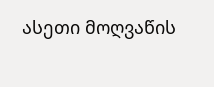ასეთი მოღვაწის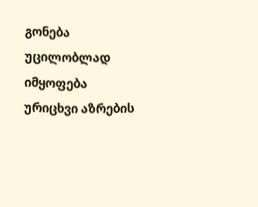გონება უცილობლად იმყოფება ურიცხვი აზრების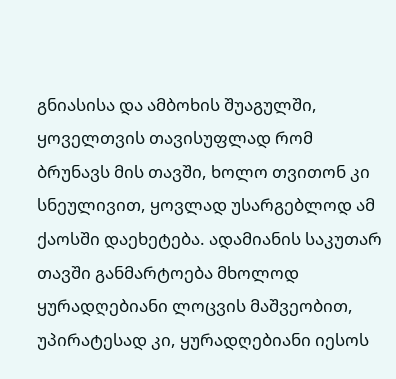გნიასისა და ამბოხის შუაგულში, ყოველთვის თავისუფლად რომ ბრუნავს მის თავში, ხოლო თვითონ კი სნეულივით, ყოვლად უსარგებლოდ ამ ქაოსში დაეხეტება. ადამიანის საკუთარ თავში განმარტოება მხოლოდ ყურადღებიანი ლოცვის მაშვეობით, უპირატესად კი, ყურადღებიანი იესოს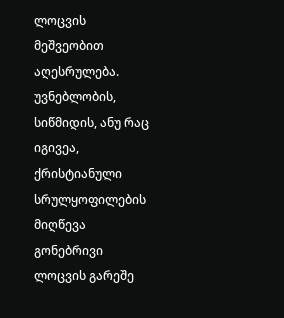ლოცვის მეშვეობით აღესრულება.
უვნებლობის, სიწმიდის, ანუ რაც იგივეა, ქრისტიანული სრულყოფილების მიღწევა გონებრივი ლოცვის გარეშე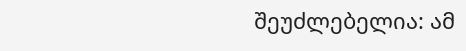შეუძლებელია: ამ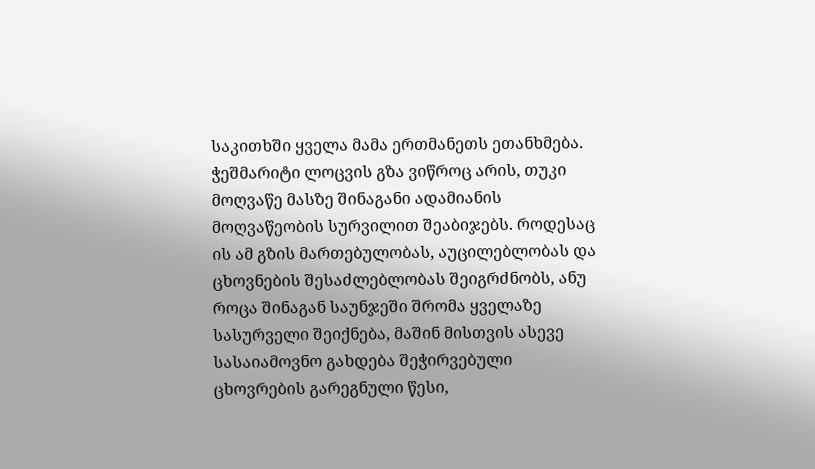საკითხში ყველა მამა ერთმანეთს ეთანხმება.
ჭეშმარიტი ლოცვის გზა ვიწროც არის, თუკი მოღვაწე მასზე შინაგანი ადამიანის მოღვაწეობის სურვილით შეაბიჯებს. როდესაც ის ამ გზის მართებულობას, აუცილებლობას და ცხოვნების შესაძლებლობას შეიგრძნობს, ანუ როცა შინაგან საუნჯეში შრომა ყველაზე სასურველი შეიქნება, მაშინ მისთვის ასევე სასაიამოვნო გახდება შეჭირვებული ცხოვრების გარეგნული წესი,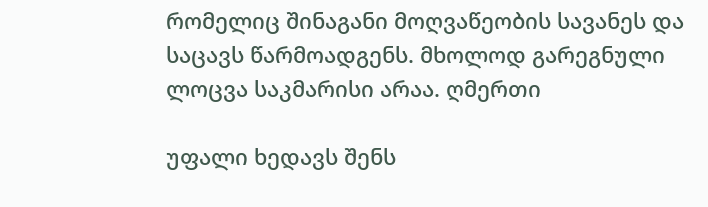რომელიც შინაგანი მოღვაწეობის სავანეს და საცავს წარმოადგენს. მხოლოდ გარეგნული ლოცვა საკმარისი არაა. ღმერთი

უფალი ხედავს შენს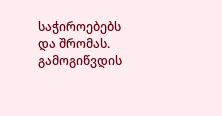საჭიროებებს და შრომას. გამოგიწვდის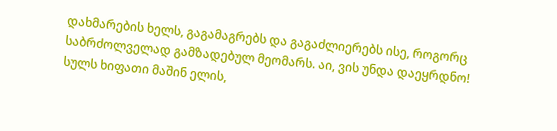დახმარების ხელს, გაგამაგრებს და გაგაძლიერებს ისე, როგორც საბრძოლველად გამზადებულ მეომარს. აი, ვის უნდა დაეყრდნო! სულს ხიფათი მაშინ ელის,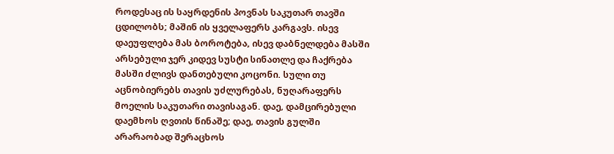როდესაც ის საყრდენის პოვნას საკუთარ თავში ცდილობს; მაშინ ის ყველაფერს კარგავს. ისევ დაეუფლება მას ბოროტება, ისევ დაბნელდება მასში არსებული ჯერ კიდევ სუსტი სინათლე და ჩაქრება მასში ძლივს დანთებული კოცონი. სული თუ აცნობიერებს თავის უძლურებას, ნუღარაფერს მოელის საკუთარი თავისაგან. დაე, დამცირებული დაემხოს ღვთის წინაშე; დაე, თავის გულში არარაობად შერაცხოს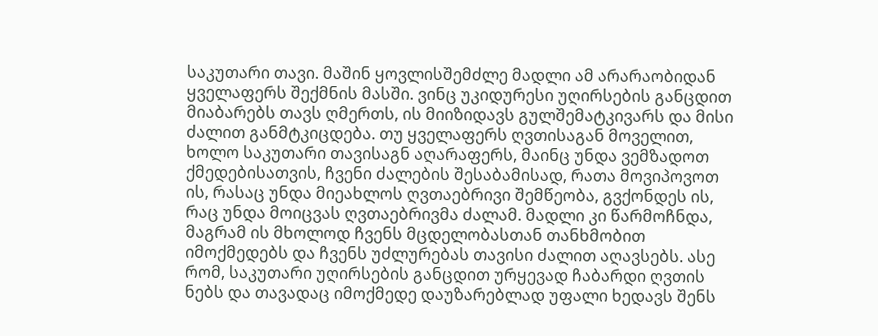საკუთარი თავი. მაშინ ყოვლისშემძლე მადლი ამ არარაობიდან ყველაფერს შექმნის მასში. ვინც უკიდურესი უღირსების განცდით მიაბარებს თავს ღმერთს, ის მიიზიდავს გულშემატკივარს და მისი ძალით განმტკიცდება. თუ ყველაფერს ღვთისაგან მოველით, ხოლო საკუთარი თავისაგნ აღარაფერს, მაინც უნდა ვემზადოთ ქმედებისათვის, ჩვენი ძალების შესაბამისად, რათა მოვიპოვოთ ის, რასაც უნდა მიეახლოს ღვთაებრივი შემწეობა, გვქონდეს ის, რაც უნდა მოიცვას ღვთაებრივმა ძალამ. მადლი კი წარმოჩნდა, მაგრამ ის მხოლოდ ჩვენს მცდელობასთან თანხმობით იმოქმედებს და ჩვენს უძლურებას თავისი ძალით აღავსებს. ასე რომ, საკუთარი უღირსების განცდით ურყევად ჩაბარდი ღვთის ნებს და თავადაც იმოქმედე დაუზარებლად უფალი ხედავს შენს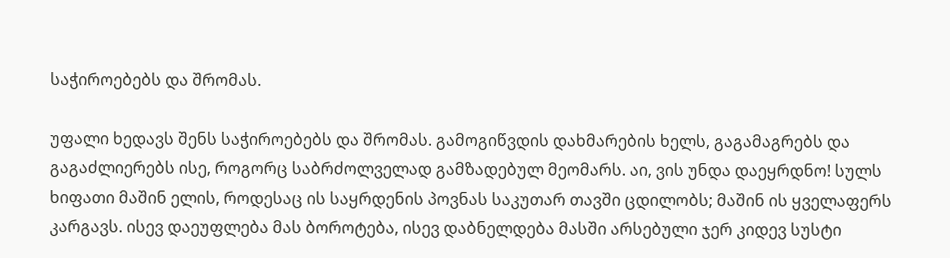საჭიროებებს და შრომას.

უფალი ხედავს შენს საჭიროებებს და შრომას. გამოგიწვდის დახმარების ხელს, გაგამაგრებს და გაგაძლიერებს ისე, როგორც საბრძოლველად გამზადებულ მეომარს. აი, ვის უნდა დაეყრდნო! სულს ხიფათი მაშინ ელის, როდესაც ის საყრდენის პოვნას საკუთარ თავში ცდილობს; მაშინ ის ყველაფერს კარგავს. ისევ დაეუფლება მას ბოროტება, ისევ დაბნელდება მასში არსებული ჯერ კიდევ სუსტი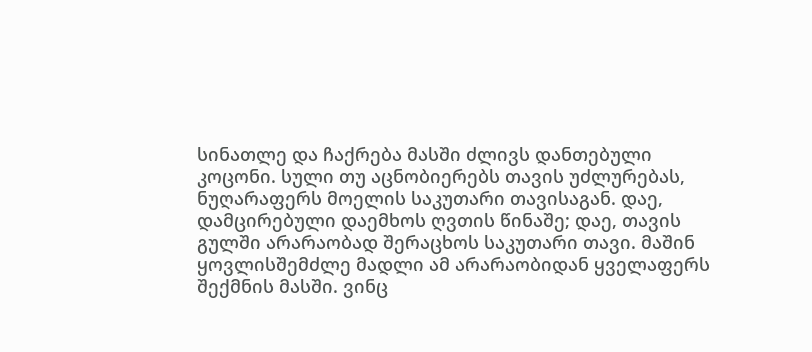სინათლე და ჩაქრება მასში ძლივს დანთებული კოცონი. სული თუ აცნობიერებს თავის უძლურებას, ნუღარაფერს მოელის საკუთარი თავისაგან. დაე, დამცირებული დაემხოს ღვთის წინაშე; დაე, თავის გულში არარაობად შერაცხოს საკუთარი თავი. მაშინ ყოვლისშემძლე მადლი ამ არარაობიდან ყველაფერს შექმნის მასში. ვინც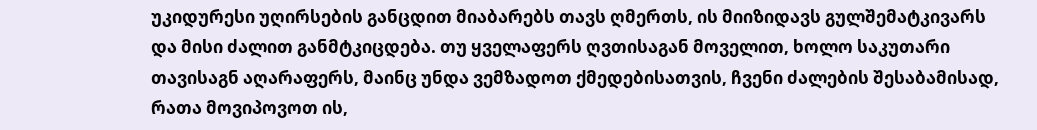უკიდურესი უღირსების განცდით მიაბარებს თავს ღმერთს, ის მიიზიდავს გულშემატკივარს და მისი ძალით განმტკიცდება. თუ ყველაფერს ღვთისაგან მოველით, ხოლო საკუთარი თავისაგნ აღარაფერს, მაინც უნდა ვემზადოთ ქმედებისათვის, ჩვენი ძალების შესაბამისად, რათა მოვიპოვოთ ის,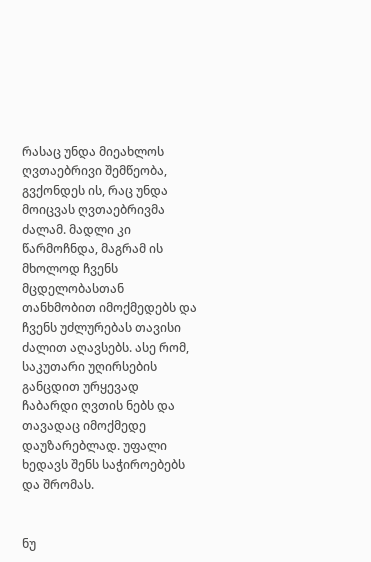რასაც უნდა მიეახლოს ღვთაებრივი შემწეობა, გვქონდეს ის, რაც უნდა მოიცვას ღვთაებრივმა ძალამ. მადლი კი წარმოჩნდა, მაგრამ ის მხოლოდ ჩვენს მცდელობასთან თანხმობით იმოქმედებს და ჩვენს უძლურებას თავისი ძალით აღავსებს. ასე რომ, საკუთარი უღირსების განცდით ურყევად ჩაბარდი ღვთის ნებს და თავადაც იმოქმედე დაუზარებლად. უფალი ხედავს შენს საჭიროებებს და შრომას.


ნუ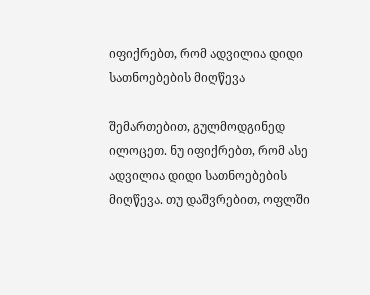იფიქრებთ, რომ ადვილია დიდი სათნოებების მიღწევა

შემართებით, გულმოდგინედ ილოცეთ. ნუ იფიქრებთ, რომ ასე ადვილია დიდი სათნოებების მიღწევა. თუ დაშვრებით, ოფლში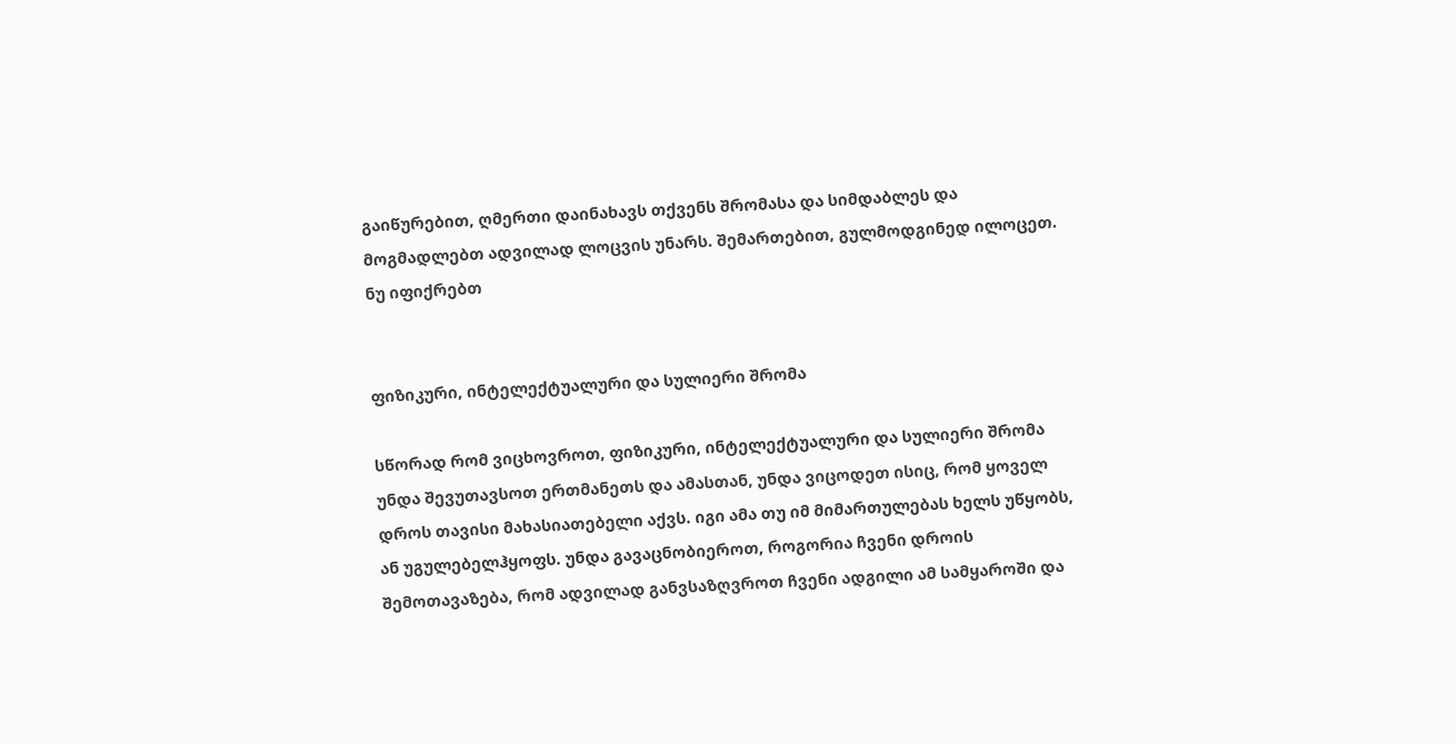გაიწურებით, ღმერთი დაინახავს თქვენს შრომასა და სიმდაბლეს და მოგმადლებთ ადვილად ლოცვის უნარს. შემართებით, გულმოდგინედ ილოცეთ. ნუ იფიქრებთ


ფიზიკური, ინტელექტუალური და სულიერი შრომა

სწორად რომ ვიცხოვროთ, ფიზიკური, ინტელექტუალური და სულიერი შრომა უნდა შევუთავსოთ ერთმანეთს და ამასთან, უნდა ვიცოდეთ ისიც, რომ ყოველ დროს თავისი მახასიათებელი აქვს. იგი ამა თუ იმ მიმართულებას ხელს უწყობს, ან უგულებელჰყოფს. უნდა გავაცნობიეროთ, როგორია ჩვენი დროის შემოთავაზება, რომ ადვილად განვსაზღვროთ ჩვენი ადგილი ამ სამყაროში და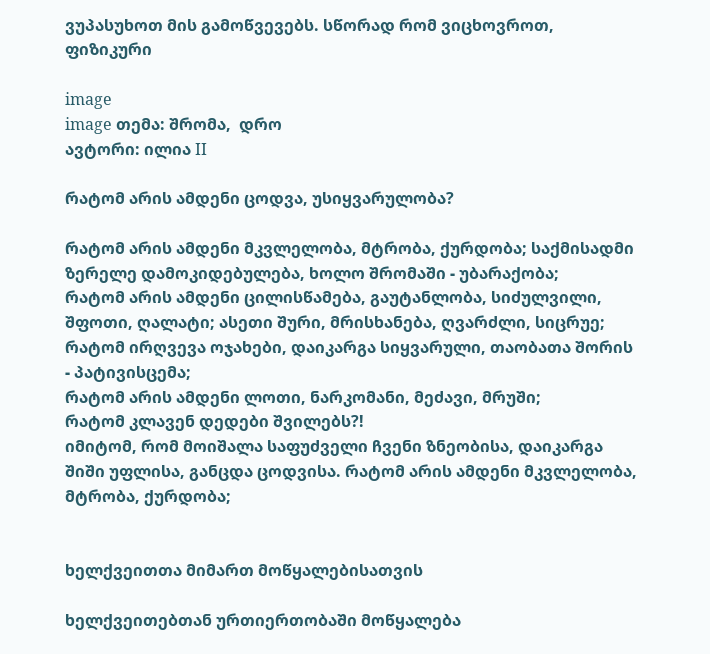ვუპასუხოთ მის გამოწვევებს. სწორად რომ ვიცხოვროთ, ფიზიკური

image
image თემა: შრომა,  დრო
ავტორი: ილია II

რატომ არის ამდენი ცოდვა, უსიყვარულობა?

რატომ არის ამდენი მკვლელობა, მტრობა, ქურდობა; საქმისადმი ზერელე დამოკიდებულება, ხოლო შრომაში - უბარაქობა;
რატომ არის ამდენი ცილისწამება, გაუტანლობა, სიძულვილი, შფოთი, ღალატი; ასეთი შური, მრისხანება, ღვარძლი, სიცრუე;
რატომ ირღვევა ოჯახები, დაიკარგა სიყვარული, თაობათა შორის - პატივისცემა;
რატომ არის ამდენი ლოთი, ნარკომანი, მეძავი, მრუში;
რატომ კლავენ დედები შვილებს?!
იმიტომ, რომ მოიშალა საფუძველი ჩვენი ზნეობისა, დაიკარგა შიში უფლისა, განცდა ცოდვისა. რატომ არის ამდენი მკვლელობა, მტრობა, ქურდობა;


ხელქვეითთა მიმართ მოწყალებისათვის

ხელქვეითებთან ურთიერთობაში მოწყალება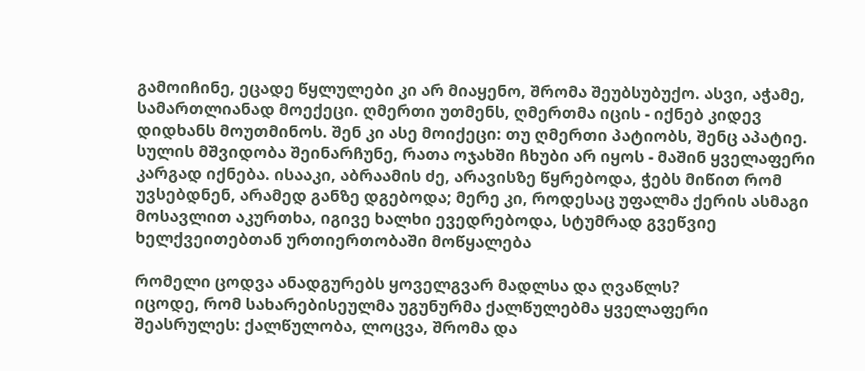გამოიჩინე, ეცადე წყლულები კი არ მიაყენო, შრომა შეუბსუბუქო. ასვი, აჭამე, სამართლიანად მოექეცი. ღმერთი უთმენს, ღმერთმა იცის - იქნებ კიდევ დიდხანს მოუთმინოს. შენ კი ასე მოიქეცი: თუ ღმერთი პატიობს, შენც აპატიე. სულის მშვიდობა შეინარჩუნე, რათა ოჯახში ჩხუბი არ იყოს - მაშინ ყველაფერი კარგად იქნება. ისააკი, აბრაამის ძე, არავისზე წყრებოდა, ჭებს მიწით რომ უვსებდნენ, არამედ განზე დგებოდა; მერე კი, როდესაც უფალმა ქერის ასმაგი მოსავლით აკურთხა, იგივე ხალხი ევედრებოდა, სტუმრად გვეწვიე ხელქვეითებთან ურთიერთობაში მოწყალება

რომელი ცოდვა ანადგურებს ყოველგვარ მადლსა და ღვაწლს?
იცოდე, რომ სახარებისეულმა უგუნურმა ქალწულებმა ყველაფერი შეასრულეს: ქალწულობა, ლოცვა, შრომა და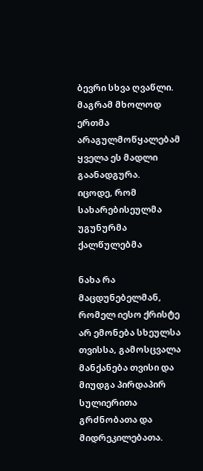ბევრი სხვა ღვაწლი. მაგრამ მხოლოდ ერთმა არაგულმოწყალებამ ყველა ეს მადლი გაანადგურა.
იცოდე, რომ სახარებისეულმა უგუნურმა ქალწულებმა

ნახა რა მაცდუნებელმან, რომელ იესო ქრისტე არ ემონება სხეულსა თვისსა, გამოსცვალა მანქანება თვისი და მიუდგა პირდაპირ სულიერითა გრძნობათა და მიდრეკილებათა.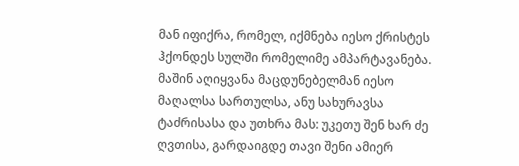მან იფიქრა, რომელ, იქმნება იესო ქრისტეს ჰქონდეს სულში რომელიმე ამპარტავანება. მაშინ აღიყვანა მაცდუნებელმან იესო მაღალსა სართულსა, ანუ სახურავსა ტაძრისასა და უთხრა მას: უკეთუ შენ ხარ ძე ღვთისა, გარდაიგდე თავი შენი ამიერ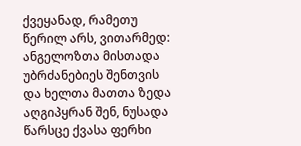ქვეყანად, რამეთუ წერილ არს, ვითარმედ: ანგელოზთა მისთადა უბრძანებიეს შენთვის და ხელთა მათთა ზედა აღგიპყრან შენ, ნუსადა წარსცე ქვასა ფერხი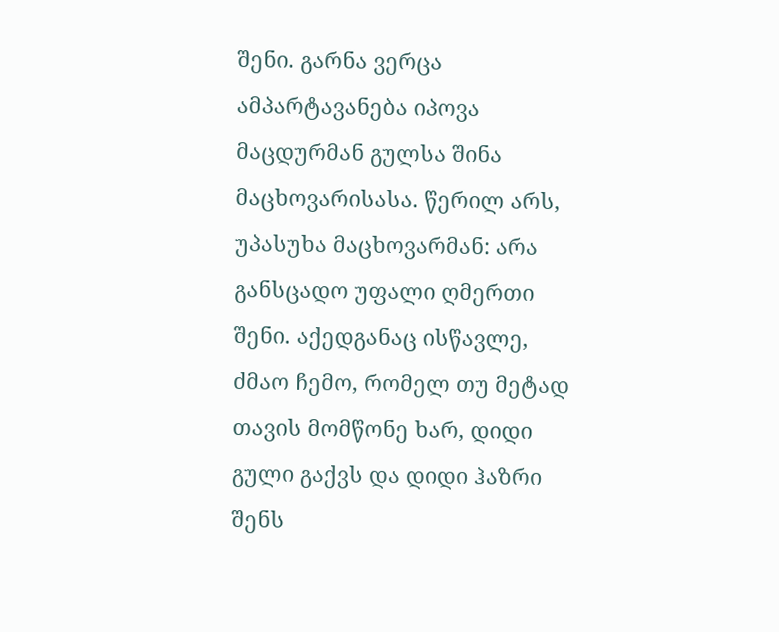შენი. გარნა ვერცა ამპარტავანება იპოვა მაცდურმან გულსა შინა მაცხოვარისასა. წერილ არს, უპასუხა მაცხოვარმან: არა განსცადო უფალი ღმერთი შენი. აქედგანაც ისწავლე, ძმაო ჩემო, რომელ თუ მეტად თავის მომწონე ხარ, დიდი გული გაქვს და დიდი ჰაზრი შენს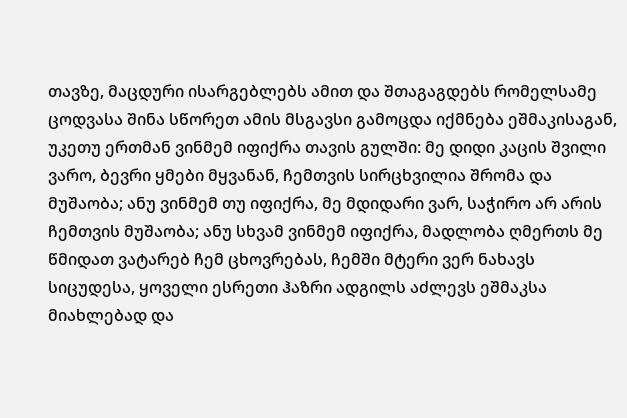თავზე, მაცდური ისარგებლებს ამით და შთაგაგდებს რომელსამე ცოდვასა შინა სწორეთ ამის მსგავსი გამოცდა იქმნება ეშმაკისაგან, უკეთუ ერთმან ვინმემ იფიქრა თავის გულში: მე დიდი კაცის შვილი ვარო, ბევრი ყმები მყვანან, ჩემთვის სირცხვილია შრომა და მუშაობა; ანუ ვინმემ თუ იფიქრა, მე მდიდარი ვარ, საჭირო არ არის ჩემთვის მუშაობა; ანუ სხვამ ვინმემ იფიქრა, მადლობა ღმერთს მე წმიდათ ვატარებ ჩემ ცხოვრებას, ჩემში მტერი ვერ ნახავს სიცუდესა, ყოველი ესრეთი ჰაზრი ადგილს აძლევს ეშმაკსა მიახლებად და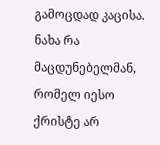გამოცდად კაცისა. ნახა რა მაცდუნებელმან, რომელ იესო ქრისტე არ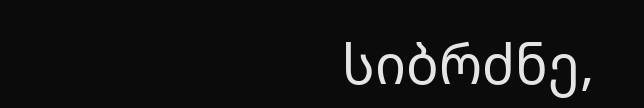სიბრძნე,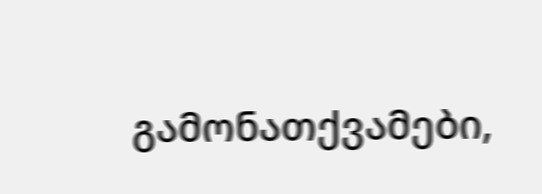გამონათქვამები,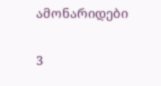ამონარიდები

3